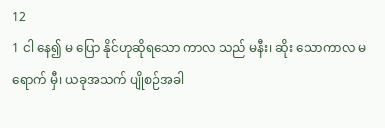12
1 ငါ နေ၍ မ ပြော နိုင်ဟုဆိုရသော ကာလ သည် မနီး၊ ဆိုး သောကာလ မ ရောက် မှီ၊ ယခုအသက် ပျိုစဉ်အခါ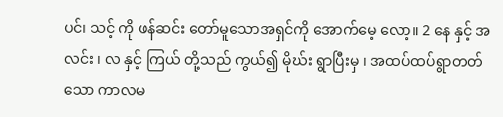ပင်၊ သင့် ကို ဖန်ဆင်း တော်မူသောအရှင်ကို အောက်မေ့ လော့။ 2 နေ နှင့် အလင်း ၊ လ နှင့် ကြယ် တို့သည် ကွယ်၍ မိုဃ်း ရွာပြီးမှ ၊ အထပ်ထပ်ရွာတတ်သော ကာလမ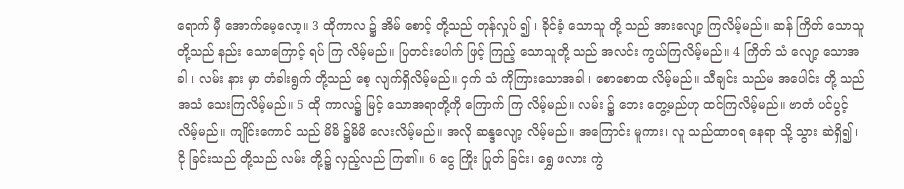ရောက် မှီ အောက်မေ့လော့။ 3 ထိုကာလ ၌ အိမ် စောင့် တို့သည် တုန်လှုပ် ၍ ၊ ခိုင်ခံ့ သောသူ တို့ သည် အားလျော့ ကြလိမ့်မည်။ ဆန် ကြိတ် သောသူတို့သည် နည်း သောကြောင့် ရပ် ကြ လိမ့်မည်။ ပြတင်းပေါက် ဖြင့် ကြည့် သောသူတို့ သည် အလင်း ကွယ်ကြလိမ့်မည်။ 4 ကြိတ် သံ လျော့ သောအခါ ၊ လမ်း နား မှာ တံခါးရွက် တို့သည် စေ့ လျက်ရှိလိမ့်မည်။ ငှက် သံ ကိုကြားသောအခါ ၊ စောစောထ လိမ့်မည်။ သီချင်း သည်မ အပေါင်း တို့ သည် အသံ သေးကြလိမ့်မည်။ 5 ထို ကာလ၌ မြင့် သောအရာတို့ကို ကြောက် ကြ လိမ့်မည်။ လမ်း ၌ ဘေး တွေ့မည်ဟု ထင်ကြလိမ့်မည်။ ဗာတံ ပင်ပွင့် လိမ့်မည်။ ကျိုင်းကောင် သည် မိမိ ၌မိမိ လေးလိမ့်မည်။ အလို ဆန္ဒလျော့ လိမ့်မည်။ အကြောင်း မူကား၊ လူ သည်ထာဝရ နေရာ သို့ သွား ဆဲရှိ၍ ၊ ငို ခြင်းသည် တို့သည် လမ်း တို့၌ လှည့်လည် ကြ၏။ 6 ငွေ ကြိုး ပြုတ် ခြင်း၊ ရွှေ ဖလား ကွဲ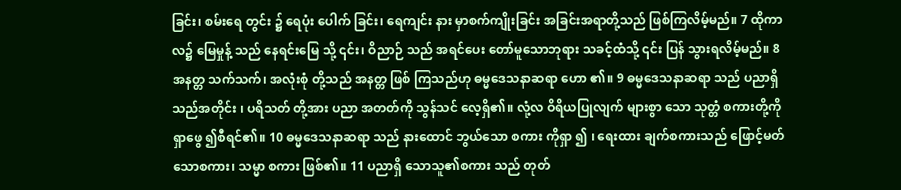ခြင်း၊ စမ်းရေ တွင်း ၌ ရေပုံး ပေါက် ခြင်း၊ ရေကျင်း နား မှာစက်ကျိုးခြင်း အခြင်းအရာတို့သည် ဖြစ်ကြလိမ့်မည်။ 7 ထိုကာလ၌ မြေမှုန့် သည် နေရင်းမြေ သို့ ၎င်း၊ ဝိညာဉ် သည် အရင်ပေး တော်မူသောဘုရား သခင့်ထံသို့ ၎င်း ပြန် သွားရလိမ့်မည်။ 8 အနတ္တ သက်သက်၊ အလုံးစုံ တို့သည် အနတ္တ ဖြစ် ကြသည်ဟု ဓမ္မဒေသနာဆရာ ဟော ၏။ 9 ဓမ္မဒေသနာဆရာ သည် ပညာရှိ သည်အတိုင်း ၊ ပရိသတ် တို့အား ပညာ အတတ်ကို သွန်သင် လေ့ရှိ၏။ လုံ့လ ဝိရိယပြုလျက် များစွာ သော သုတ္တံ စကားတို့ကို ရှာဖွေ ၍စီရင်၏။ 10 ဓမ္မဒေသနာဆရာ သည် နားထောင် ဘွယ်သော စကား ကိုရှာ ၍ ၊ ရေးထား ချက်စကားသည် ဖြောင့်မတ် သောစကား၊ သမ္မာ စကား ဖြစ်၏။ 11 ပညာရှိ သောသူ၏စကား သည် တုတ်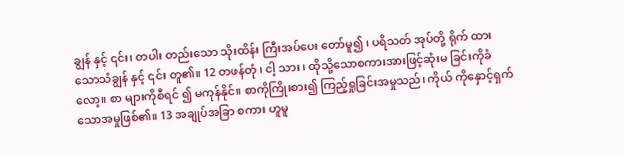ချွန် နှင့် ၎င်း၊ တပါး တည်းသော သိုးထိန်း ကြီးအပ်ပေး တော်မူ၍ ၊ ပရိသတ် အုပ်တို့ ရိုက် ထားသောသံချွန် နှင့် ၎င်း တူ၏။ 12 တဖန်တုံ ၊ ငါ့ သား ၊ ထိုသို့သောစကားအားဖြင့်ဆုံးမ ခြင်းကိုခံ လော့။ စာ များကိုစီရင် ၍ မကုန်နိုင်။ စာကိုကြိုးစား၍ ကြည့်ရှုခြင်းအမှုသည်၊ ကိုယ် ကိုနှောင့်ရှက် သောအမှုဖြစ်၏။ 13 အချုပ်အခြာ စကား ဟူမူ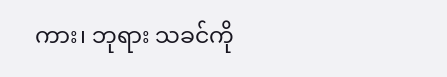ကား၊ ဘုရား သခင်ကို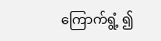ကြောက်ရွံ့ ၍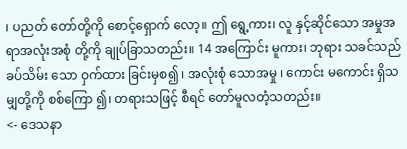၊ ပညတ် တော်တို့ကို စောင့်ရှောက် လော့။ ဤ ရွေ့ကား၊ လူ နှင့်ဆိုင်သော အမှုအရာအလုံးအစုံ တို့ကို ချုပ်ခြာသတည်း။ 14 အကြောင်း မူကား၊ ဘုရား သခင်သည် ခပ်သိမ်း သော ဝှက်ထား ခြင်းမှစ၍ ၊ အလုံးစုံ သောအမှု ၊ ကောင်း မကောင်း ရှိသမျှတို့ကို စစ်ကြော ၍၊ တရားသဖြင့် စီရင် တော်မူလတံ့သတည်း။
<- ဒေသနာ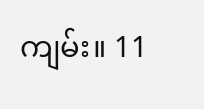ကျမ်း။ 11